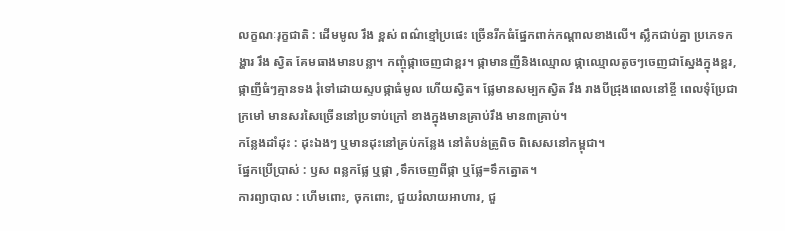លក្ខណៈរុក្ខជាតិ : ដើមមូល រឹង ខ្ពស់ ពណ៌ខ្មៅប្រផេះ ច្រើនរីកធំផ្នែកពាក់កណ្ដាលខាងលើ។ ស្លឹកជាប់គ្នា ប្រភេទកង្ហារ រឹង ស្វិត គែមធាងមានបន្លា។ កញ្ចុំផ្កាចេញជាខ្ពរ។ ផ្កាមានញីនិងឈ្មោល ផ្កាឈ្មោលតូចៗចេញជាស្នែងក្នុងខ្ពរ, ផ្កាញីធំៗគ្មានទង រុំទៅដោយស្ទបផ្កាធំមូល ហើយស្វិត។ ផ្លែមានសម្បកស្វិត រឹង រាងបីជ្រុងពេលនៅខ្ចី ពេលទុំប្រែជាក្រមៅ មានសរសៃច្រើននៅប្រទាប់ក្រៅ ខាងក្នុងមានគ្រាប់រឹង មាន៣គ្រាប់។
កន្លែងដាំដុះ : ដុះឯងៗ ឬមានដុះនៅគ្រប់កន្លែង នៅតំបន់ត្រូពិច ពិសេសនៅកម្ពុជា។
ផ្នែកប្រើប្រាស់ : ឫស ពន្លកផ្លែ ឬផ្កា ,ទឹកចេញពីផ្កា ឬផ្លែ=ទឹកត្នោត។
ការព្យាបាល : ហើមពោះ, ចុកពោះ, ជួយរំលាយអាហារ, ជួ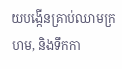យបង្កើនគ្រាប់ឈាមក្រហម, និងទឹកកា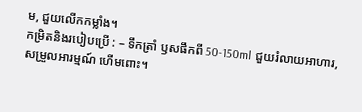ម, ជួយលើកកម្លាំង។
កម្រិតនិងរបៀបប្រើ : – ទឹកត្រាំ ឫសផឹកពី 50-150ml ជួយរំលាយអាហារ, សម្រួលអារម្មណ៍ ហើមពោះ។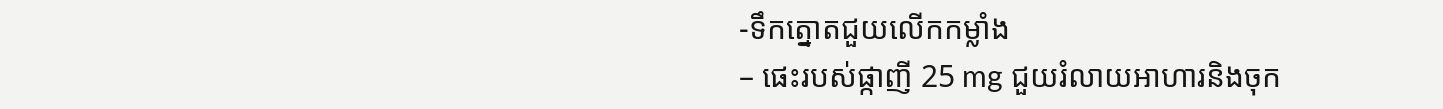-ទឹកត្នោតជួយលើកកម្លាំង
– ផេះរបស់ផ្កាញី 25 mg ជួយរំលាយអាហារនិងចុក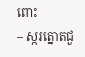ពោះ
– ស្ករត្នោតជួ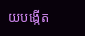យបង្កើត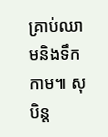គ្រាប់ឈាមនិងទឹកកាម៕ សុបិន្ត